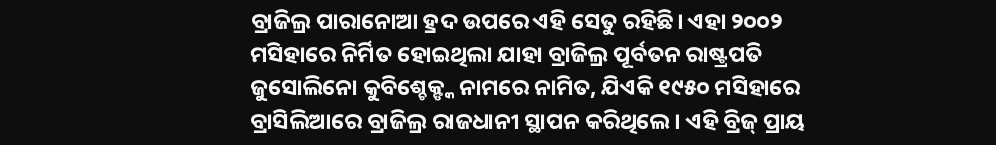ବ୍ରାଜିଲ୍ର ପାରାନୋଆ ହ୍ରଦ ଉପରେ ଏହି ସେତୁ ରହିଛି। ଏହା ୨୦୦୨ ମସିହାରେ ନିର୍ମିତ ହୋଇଥିଲା ଯାହା ବ୍ରାଜିଲ୍ର ପୂର୍ବତନ ରାଷ୍ଟ୍ରପତି ଜୁସୋଲିନୋ କୁବିଶ୍ଚେକ୍ଙ୍କ ନାମରେ ନାମିତ, ଯିଏକି ୧୯୫୦ ମସିହାରେ ବ୍ରାସିଲିଆରେ ବ୍ରାଜିଲ୍ର ରାଜଧାନୀ ସ୍ଥାପନ କରିଥିଲେ। ଏହି ବ୍ରିଜ୍ ପ୍ରାୟ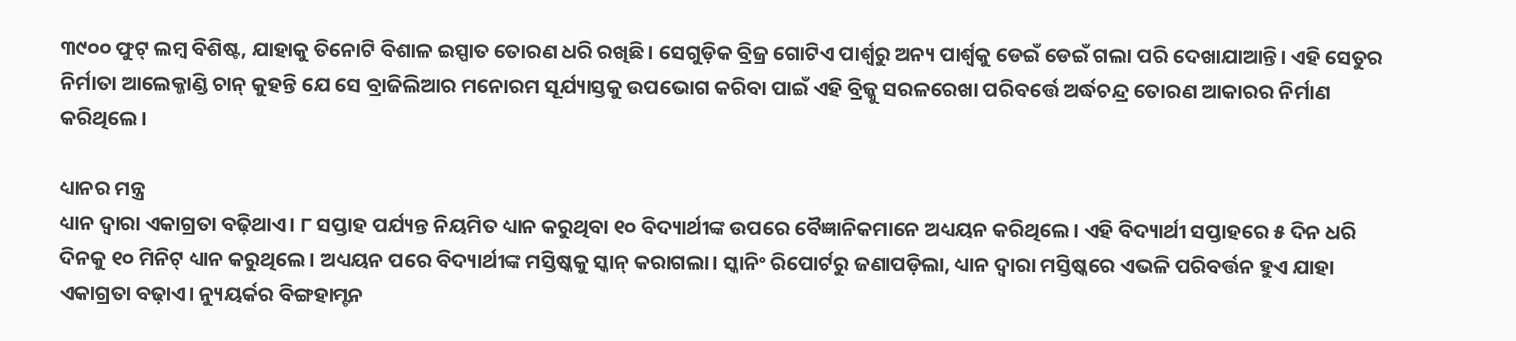୩୯୦୦ ଫୁଟ୍ ଲମ୍ବ ବିଶିଷ୍ଟ, ଯାହାକୁ ତିନୋଟି ବିଶାଳ ଇସ୍ପାତ ତୋରଣ ଧରି ରଖିଛି। ସେଗୁଡ଼ିକ ବ୍ରିଜ୍ର ଗୋଟିଏ ପାର୍ଶ୍ବରୁ ଅନ୍ୟ ପାର୍ଶ୍ବକୁ ଡେଇଁ ଡେଇଁ ଗଲା ପରି ଦେଖାଯାଆନ୍ତି। ଏହି ସେତୁର ନିର୍ମାତା ଆଲେକ୍ଜାଣ୍ଡି ଚାନ୍ କୁହନ୍ତି ଯେ ସେ ବ୍ରାଜିଲିଆର ମନୋରମ ସୂର୍ଯ୍ୟାସ୍ତକୁ ଉପଭୋଗ କରିବା ପାଇଁ ଏହି ବ୍ରିଜ୍କୁ ସରଳରେଖା ପରିବର୍ତ୍ତେ ଅର୍ଦ୍ଧଚନ୍ଦ୍ର ତୋରଣ ଆକାରର ନିର୍ମାଣ କରିଥିଲେ।

ଧ୍ୟାନର ମନ୍ତ୍ର
ଧ୍ୟାନ ଦ୍ବାରା ଏକାଗ୍ରତା ବଢ଼ିଥାଏ। ୮ ସପ୍ତାହ ପର୍ଯ୍ୟନ୍ତ ନିୟମିତ ଧ୍ୟାନ କରୁଥିବା ୧୦ ବିଦ୍ୟାର୍ଥୀଙ୍କ ଉପରେ ବୈଜ୍ଞାନିକମାନେ ଅଧ୍ୟୟନ କରିଥିଲେ। ଏହି ବିଦ୍ୟାର୍ଥୀ ସପ୍ତାହରେ ୫ ଦିନ ଧରି ଦିନକୁ ୧୦ ମିନିଟ୍ ଧ୍ୟାନ କରୁଥିଲେ। ଅଧ୍ୟୟନ ପରେ ବିଦ୍ୟାର୍ଥୀଙ୍କ ମସ୍ତିଷ୍କକୁ ସ୍କାନ୍ କରାଗଲା। ସ୍କାନିଂ ରିପୋର୍ଟରୁ ଜଣାପଡ଼ିଲା, ଧ୍ୟାନ ଦ୍ବାରା ମସ୍ତିଷ୍କରେ ଏଭଳି ପରିବର୍ତ୍ତନ ହୁଏ ଯାହା ଏକାଗ୍ରତା ବଢ଼ାଏ। ନ୍ୟୁୟର୍କର ବିଙ୍ଗହାମ୍ଟନ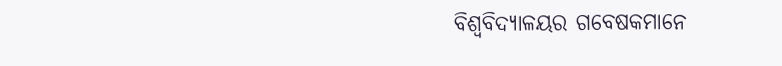ବିଶ୍ବବିଦ୍ୟାଳୟର ଗବେଷକମାନେ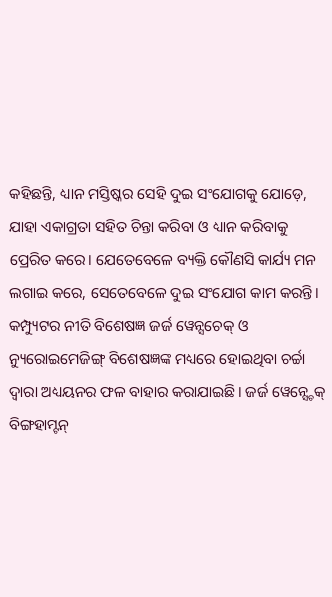କହିଛନ୍ତି, ଧ୍ୟାନ ମସ୍ତିଷ୍କର ସେହି ଦୁଇ ସଂଯୋଗକୁ ଯୋଡ଼େ, ଯାହା ଏକାଗ୍ରତା ସହିତ ଚିନ୍ତା କରିବା ଓ ଧ୍ୟାନ କରିବାକୁ ପ୍ରେରିତ କରେ। ଯେତେବେଳେ ବ୍ୟକ୍ତି କୌଣସି କାର୍ଯ୍ୟ ମନ ଲଗାଇ କରେ, ସେତେବେଳେ ଦୁଇ ସଂଯୋଗ କାମ କରନ୍ତି। କମ୍ପ୍ୟୁଟର ନୀତି ବିଶେଷଜ୍ଞ ଜର୍ଜ ୱେନ୍ସଚେକ୍ ଓ ନ୍ୟୁରୋଇମେଜିଙ୍ଗ୍ ବିଶେଷଜ୍ଞଙ୍କ ମଧ୍ୟରେ ହୋଇଥିବା ଚର୍ଚ୍ଚା ଦ୍ବାରା ଅଧ୍ୟୟନର ଫଳ ବାହାର କରାଯାଇଛି। ଜର୍ଜ ୱେନ୍ସ୍ଚେକ୍ ବିଙ୍ଗହାମ୍ଟନ୍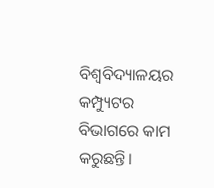ବିଶ୍ବବିଦ୍ୟାଳୟର କମ୍ପ୍ୟୁଟର ବିଭାଗରେ କାମ କରୁଛନ୍ତି।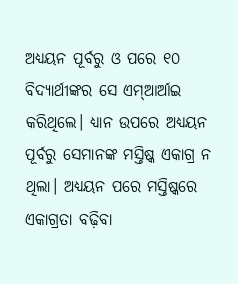ଅଧ୍ୟୟନ ପୂର୍ବରୁ ଓ ପରେ ୧୦ ବିଦ୍ୟାର୍ଥୀଙ୍କର ସେ ଏମ୍ଆର୍ଆଇ କରିଥିଲେ। ଧ୍ୟାନ ଉପରେ ଅଧ୍ୟୟନ ପୂର୍ବରୁ ସେମାନଙ୍କ ମସ୍ତିଷ୍କ ଏକାଗ୍ର ନ ଥିଲା। ଅଧ୍ୟୟନ ପରେ ମସ୍ତିଷ୍କରେ ଏକାଗ୍ରତା ବଢ଼ିବା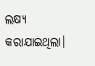ଲକ୍ଷ୍ୟ କରାଯାଇଥିଲା।